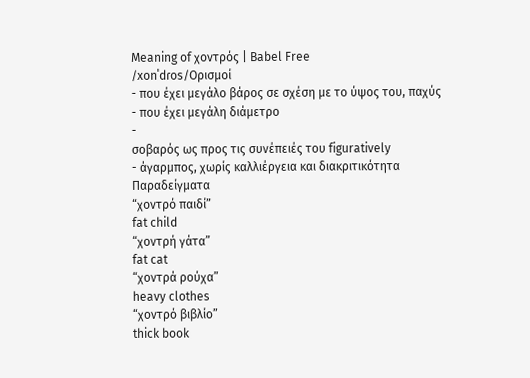Meaning of χοντρός | Babel Free
/xonˈdɾos/Ορισμοί
- που έχει μεγάλο βάρος σε σχέση με το ύψος του, παχύς
- που έχει μεγάλη διάμετρο
-
σοβαρός ως προς τις συνέπειές του figuratively
- άγαρμπος, χωρίς καλλιέργεια και διακριτικότητα
Παραδείγματα
“χοντρό παιδί”
fat child
“χοντρή γάτα”
fat cat
“χοντρά ρούχα”
heavy clothes
“χοντρό βιβλίο”
thick book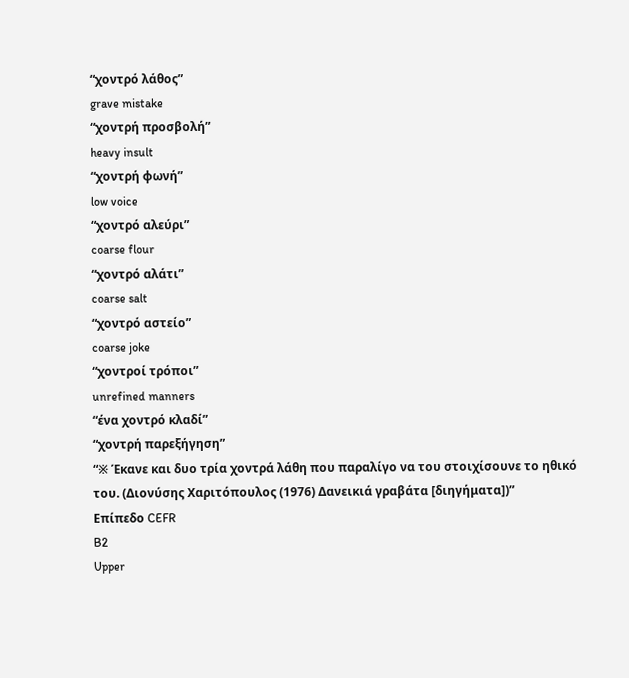“χοντρό λάθος”
grave mistake
“χοντρή προσβολή”
heavy insult
“χοντρή φωνή”
low voice
“χοντρό αλεύρι”
coarse flour
“χοντρό αλάτι”
coarse salt
“χοντρό αστείο”
coarse joke
“χοντροί τρόποι”
unrefined manners
“ένα χοντρό κλαδί”
“χοντρή παρεξήγηση”
“※ Έκανε και δυο τρία χοντρά λάθη που παραλίγο να του στοιχίσουνε το ηθικό του. (Διονύσης Χαριτόπουλος (1976) Δανεικιά γραβάτα [διηγήματα])”
Επίπεδο CEFR
B2
Upper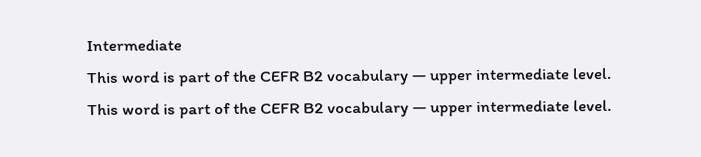Intermediate
This word is part of the CEFR B2 vocabulary — upper intermediate level.
This word is part of the CEFR B2 vocabulary — upper intermediate level.